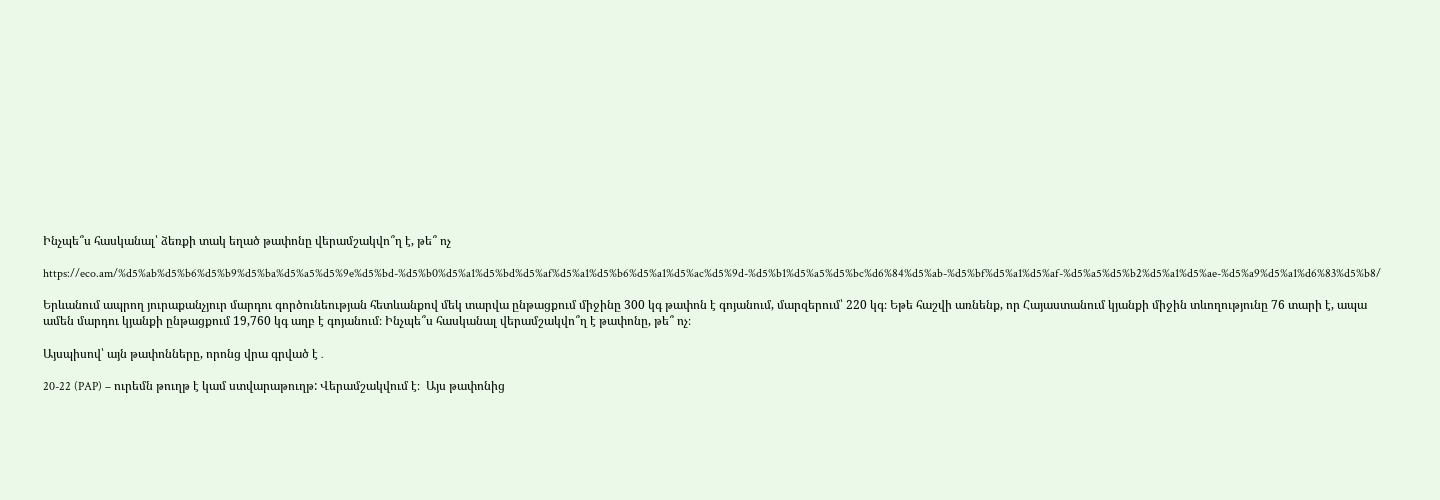Ինչպե՞ս հասկանալ՝ ձեռքի տակ եղած թափոնը վերամշակվո՞ղ է, թե՞ ոչ

https://eco.am/%d5%ab%d5%b6%d5%b9%d5%ba%d5%a5%d5%9e%d5%bd-%d5%b0%d5%a1%d5%bd%d5%af%d5%a1%d5%b6%d5%a1%d5%ac%d5%9d-%d5%b1%d5%a5%d5%bc%d6%84%d5%ab-%d5%bf%d5%a1%d5%af-%d5%a5%d5%b2%d5%a1%d5%ae-%d5%a9%d5%a1%d6%83%d5%b8/

Երևանում ապրող յուրաքանչյուր մարդու գործունեության հետևանքով մեկ տարվա ընթացքում միջինը 300 կգ թափոն է գոյանում, մարզերում՝ 220 կգ։ Եթե հաշվի առնենք, որ Հայաստանում կյանքի միջին տևողությունը 76 տարի է, ապա ամեն մարդու կյանքի ընթացքում 19,760 կգ աղբ է գոյանում։ Ինչպե՞ս հասկանալ վերամշակվո՞ղ է թափոնը, թե՞ ոչ։

Այսպիսով՝ այն թափոնները, որոնց վրա գրված է․

20-22 (PAP) – ուրեմն թուղթ է կամ ստվարաթուղթ: Վերամշակվում է։  Այս թափոնից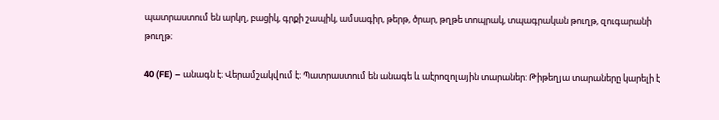պատրաստում են արկղ, բացիկ, գրքի շապիկ, ամսագիր, թերթ, ծրար, թղթե տոպրակ, տպագրական թուղթ, զուգարանի թուղթ։

40 (FE) – անագն է։ Վերամշակվում է։ Պատրաստում են անագե և աէրոզոլային տարաներ: Թիթեղյա տարաները կարելի է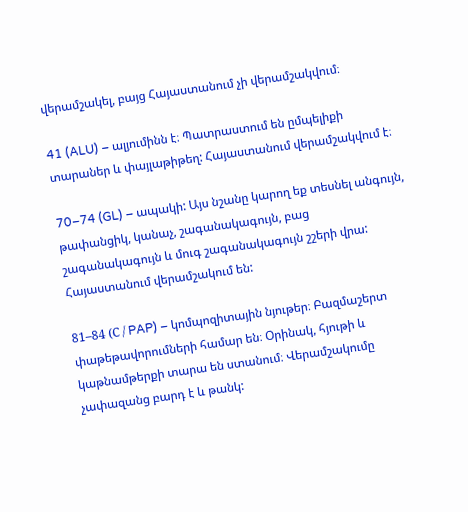վերամշակել, բայց Հայաստանում չի վերամշակվում։

41 (ALU) – ալյումինն է։ Պատրաստում են ըմպելիքի տարաներ և փայլաթիթեղ: Հայաստանում վերամշակվում է։

70–74 (GL) – ապակի: Այս նշանը կարող եք տեսնել անգույն, թափանցիկ, կանաչ, շագանակագույն, բաց շագանակագույն և մուգ շագանակագույն շշերի վրա: Հայաստանում վերամշակում են:

81–84 (С / PAP) – կոմպոզիտային նյութեր։ Բազմաշերտ փաթեթավորումների համար են։ Օրինակ, հյութի և կաթնամթերքի տարա են ստանում։ Վերամշակումը չափազանց բարդ է և թանկ: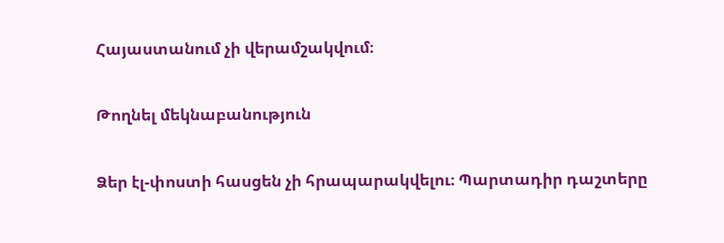Հայաստանում չի վերամշակվում։

Թողնել մեկնաբանություն

Ձեր էլ-փոստի հասցեն չի հրապարակվելու։ Պարտադիր դաշտերը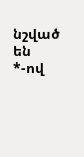նշված են *-ով